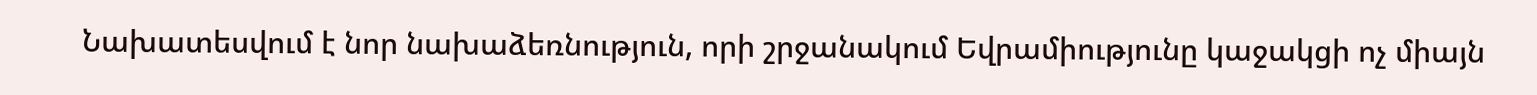Նախատեսվում է նոր նախաձեռնություն, որի շրջանակում Եվրամիությունը կաջակցի ոչ միայն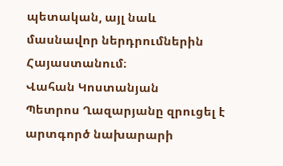պետական, այլ նաև մասնավոր ներդրումներին Հայաստանում։
Վահան Կոստանյան
Պետրոս Ղազարյանը զրուցել է արտգործ նախարարի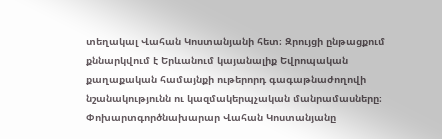տեղակալ Վահան Կոստանյանի հետ։ Զրույցի ընթացքում քննարկվում է Երևանում կայանալիք Եվրոպական քաղաքական համայնքի ութերորդ գագաթնաժողովի նշանակությունն ու կազմակերպչական մանրամասները։ Փոխարտգործնախարար Վահան Կոստանյանը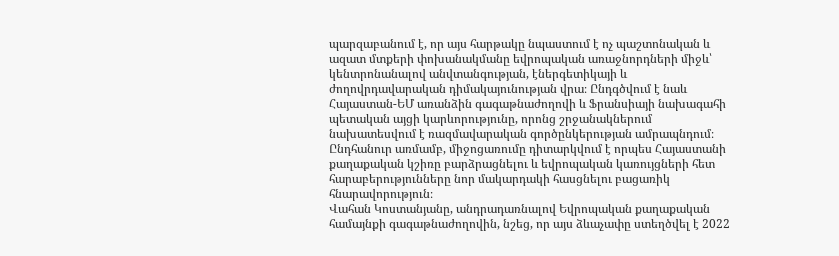պարզաբանում է, որ այս հարթակը նպաստում է ոչ պաշտոնական և ազատ մտքերի փոխանակմանը եվրոպական առաջնորդների միջև՝ կենտրոնանալով անվտանգության, էներգետիկայի և ժողովրդավարական դիմակայունության վրա։ Ընդգծվում է նաև Հայաստան-ԵՄ առանձին գագաթնաժողովի և Ֆրանսիայի նախագահի պետական այցի կարևորությունը, որոնց շրջանակներում նախատեսվում է ռազմավարական գործընկերության ամրապնդում։ Ընդհանուր առմամբ, միջոցառումը դիտարկվում է որպես Հայաստանի քաղաքական կշիռը բարձրացնելու և եվրոպական կառույցների հետ հարաբերությունները նոր մակարդակի հասցնելու բացառիկ հնարավորություն։
Վահան Կոստանյանը, անդրադառնալով Եվրոպական քաղաքական համայնքի գագաթնաժողովին, նշեց, որ այս ձևաչափը ստեղծվել է 2022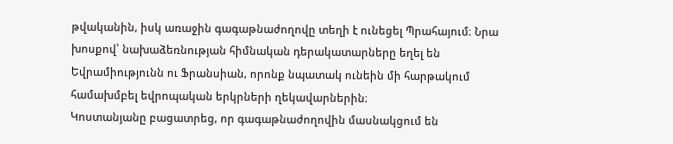թվականին, իսկ առաջին գագաթնաժողովը տեղի է ունեցել Պրահայում։ Նրա խոսքով՝ նախաձեռնության հիմնական դերակատարները եղել են Եվրամիությունն ու Ֆրանսիան, որոնք նպատակ ունեին մի հարթակում համախմբել եվրոպական երկրների ղեկավարներին։
Կոստանյանը բացատրեց, որ գագաթնաժողովին մասնակցում են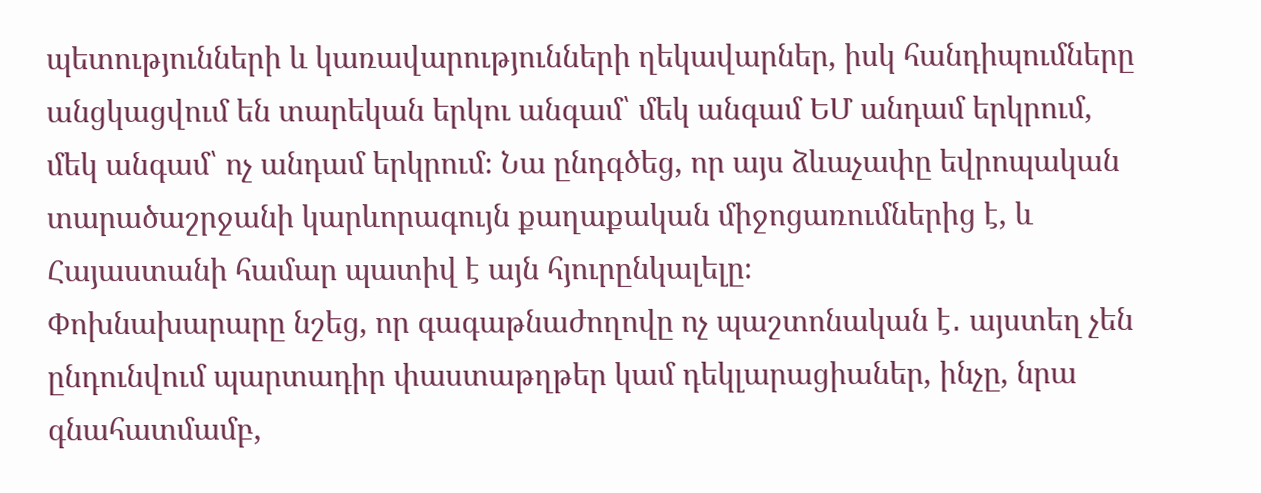պետությունների և կառավարությունների ղեկավարներ, իսկ հանդիպումները անցկացվում են տարեկան երկու անգամ՝ մեկ անգամ ԵՄ անդամ երկրում, մեկ անգամ՝ ոչ անդամ երկրում։ Նա ընդգծեց, որ այս ձևաչափը եվրոպական տարածաշրջանի կարևորագույն քաղաքական միջոցառումներից է, և Հայաստանի համար պատիվ է այն հյուրընկալելը։
Փոխնախարարը նշեց, որ գագաթնաժողովը ոչ պաշտոնական է․ այստեղ չեն ընդունվում պարտադիր փաստաթղթեր կամ դեկլարացիաներ, ինչը, նրա գնահատմամբ,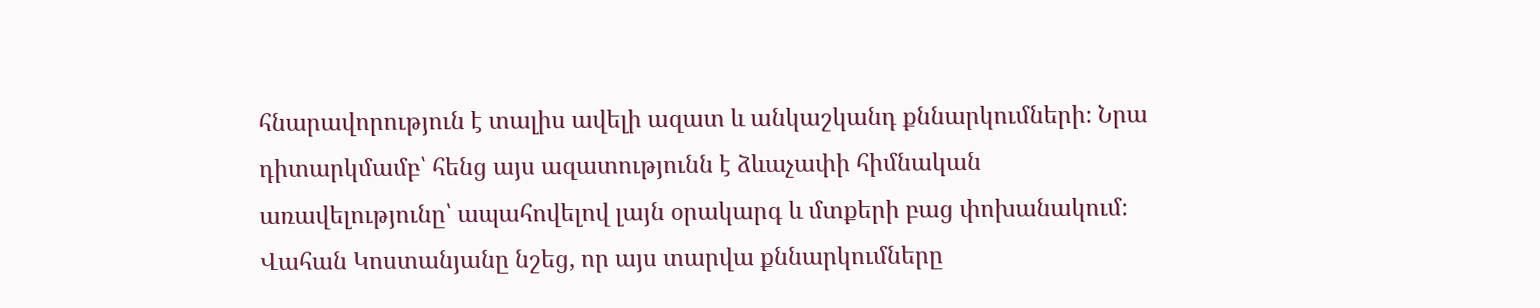հնարավորություն է տալիս ավելի ազատ և անկաշկանդ քննարկումների։ Նրա դիտարկմամբ՝ հենց այս ազատությունն է ձևաչափի հիմնական առավելությունը՝ ապահովելով լայն օրակարգ և մտքերի բաց փոխանակում։
Վահան Կոստանյանը նշեց, որ այս տարվա քննարկումները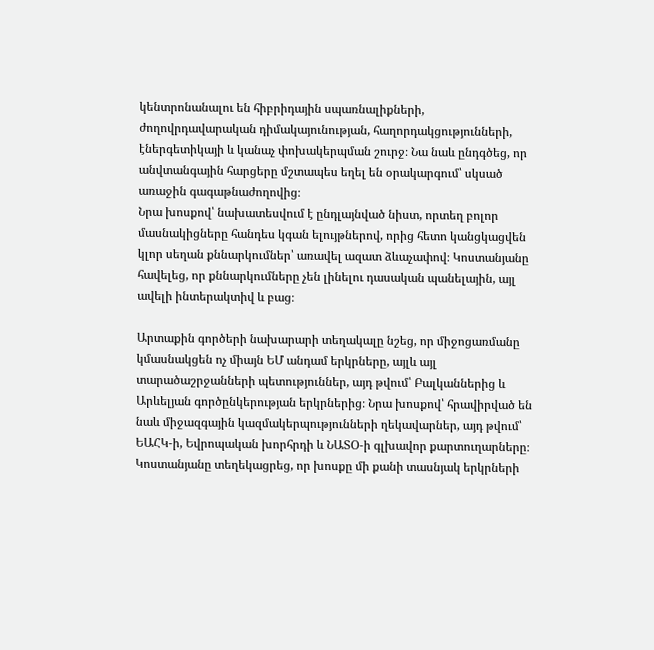կենտրոնանալու են հիբրիդային սպառնալիքների, ժողովրդավարական դիմակայունության, հաղորդակցությունների, էներգետիկայի և կանաչ փոխակերպման շուրջ։ Նա նաև ընդգծեց, որ անվտանգային հարցերը մշտապես եղել են օրակարգում՝ սկսած առաջին գագաթնաժողովից։
Նրա խոսքով՝ նախատեսվում է ընդլայնված նիստ, որտեղ բոլոր մասնակիցները հանդես կգան ելույթներով, որից հետո կանցկացվեն կլոր սեղան քննարկումներ՝ առավել ազատ ձևաչափով։ Կոստանյանը հավելեց, որ քննարկումները չեն լինելու դասական պանելային, այլ ավելի ինտերակտիվ և բաց։

Արտաքին գործերի նախարարի տեղակալը նշեց, որ միջոցառմանը կմասնակցեն ոչ միայն ԵՄ անդամ երկրները, այլև այլ տարածաշրջանների պետություններ, այդ թվում՝ Բալկաններից և Արևելյան գործընկերության երկրներից։ Նրա խոսքով՝ հրավիրված են նաև միջազգային կազմակերպությունների ղեկավարներ, այդ թվում՝ ԵԱՀԿ‑ի, Եվրոպական խորհրդի և ՆԱՏՕ‑ի գլխավոր քարտուղարները։
Կոստանյանը տեղեկացրեց, որ խոսքը մի քանի տասնյակ երկրների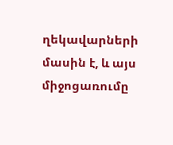ղեկավարների մասին է, և այս միջոցառումը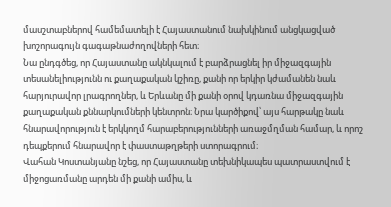մասշտաբներով համեմատելի է Հայաստանում նախկինում անցկացված խոշորագույն գագաթնաժողովների հետ։
Նա ընդգծեց, որ Հայաստանը ակնկալում է բարձրացնել իր միջազգային տեսանելիությունն ու քաղաքական կշիռը, քանի որ երկիր կժամանեն նաև հարյուրավոր լրագրողներ, և Երևանը մի քանի օրով կդառնա միջազգային քաղաքական քննարկումների կենտրոն։ Նրա կարծիքով՝ այս հարթակը նաև հնարավորություն է երկկողմ հարաբերությունների առաջմղման համար, և որոշ դեպքերում հնարավոր է փաստաթղթերի ստորագրում։
Վահան Կոստանյանը նշեց, որ Հայաստանը տեխնիկապես պատրաստվում է միջոցառմանը արդեն մի քանի ամիս, և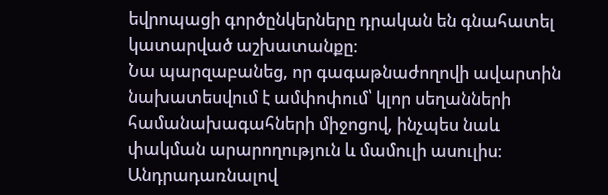եվրոպացի գործընկերները դրական են գնահատել կատարված աշխատանքը։
Նա պարզաբանեց, որ գագաթնաժողովի ավարտին նախատեսվում է ամփոփում՝ կլոր սեղանների համանախագահների միջոցով, ինչպես նաև փակման արարողություն և մամուլի ասուլիս։
Անդրադառնալով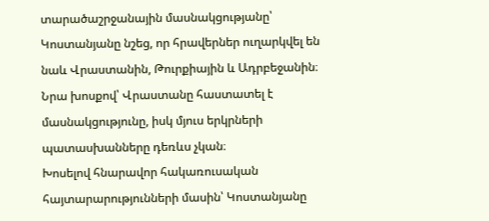տարածաշրջանային մասնակցությանը՝ Կոստանյանը նշեց, որ հրավերներ ուղարկվել են նաև Վրաստանին, Թուրքիային և Ադրբեջանին։ Նրա խոսքով՝ Վրաստանը հաստատել է մասնակցությունը, իսկ մյուս երկրների պատասխանները դեռևս չկան։
Խոսելով հնարավոր հակառուսական հայտարարությունների մասին՝ Կոստանյանը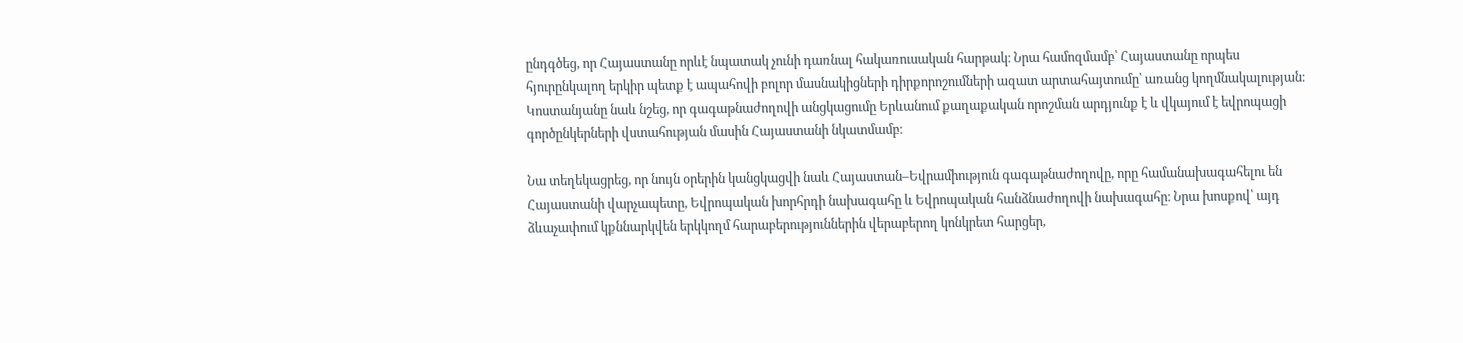ընդգծեց, որ Հայաստանը որևէ նպատակ չունի դառնալ հակառուսական հարթակ։ Նրա համոզմամբ՝ Հայաստանը որպես հյուրընկալող երկիր պետք է ապահովի բոլոր մասնակիցների դիրքորոշումների ազատ արտահայտումը՝ առանց կողմնակալության։
Կոստանյանը նաև նշեց, որ գագաթնաժողովի անցկացումը Երևանում քաղաքական որոշման արդյունք է և վկայում է եվրոպացի գործընկերների վստահության մասին Հայաստանի նկատմամբ։

Նա տեղեկացրեց, որ նույն օրերին կանցկացվի նաև Հայաստան–Եվրամիություն գագաթնաժողովը, որը համանախագահելու են Հայաստանի վարչապետը, Եվրոպական խորհրդի նախագահը և Եվրոպական հանձնաժողովի նախագահը։ Նրա խոսքով՝ այդ ձևաչափում կքննարկվեն երկկողմ հարաբերություններին վերաբերող կոնկրետ հարցեր,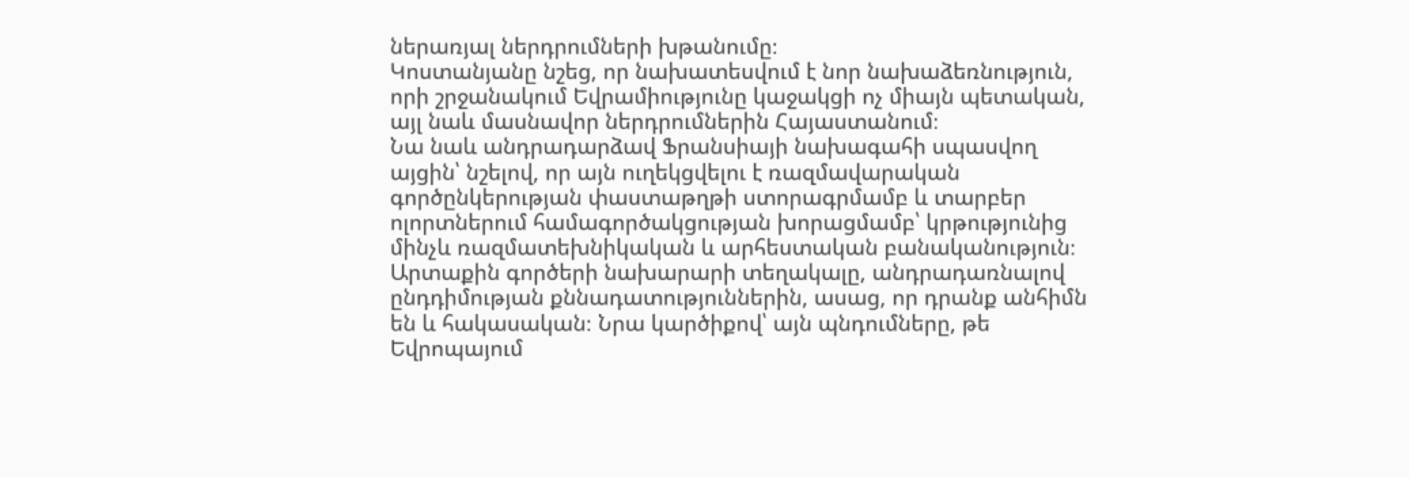ներառյալ ներդրումների խթանումը։
Կոստանյանը նշեց, որ նախատեսվում է նոր նախաձեռնություն, որի շրջանակում Եվրամիությունը կաջակցի ոչ միայն պետական, այլ նաև մասնավոր ներդրումներին Հայաստանում։
Նա նաև անդրադարձավ Ֆրանսիայի նախագահի սպասվող այցին՝ նշելով, որ այն ուղեկցվելու է ռազմավարական գործընկերության փաստաթղթի ստորագրմամբ և տարբեր ոլորտներում համագործակցության խորացմամբ՝ կրթությունից մինչև ռազմատեխնիկական և արհեստական բանականություն։
Արտաքին գործերի նախարարի տեղակալը, անդրադառնալով ընդդիմության քննադատություններին, ասաց, որ դրանք անհիմն են և հակասական։ Նրա կարծիքով՝ այն պնդումները, թե Եվրոպայում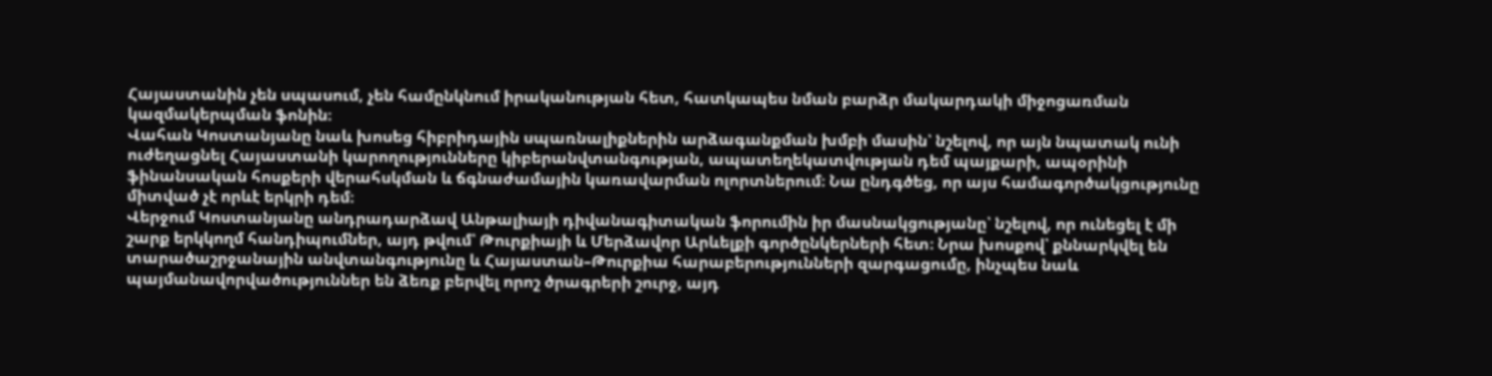Հայաստանին չեն սպասում, չեն համընկնում իրականության հետ, հատկապես նման բարձր մակարդակի միջոցառման կազմակերպման ֆոնին։
Վահան Կոստանյանը նաև խոսեց հիբրիդային սպառնալիքներին արձագանքման խմբի մասին՝ նշելով, որ այն նպատակ ունի ուժեղացնել Հայաստանի կարողությունները կիբերանվտանգության, ապատեղեկատվության դեմ պայքարի, ապօրինի ֆինանսական հոսքերի վերահսկման և ճգնաժամային կառավարման ոլորտներում։ Նա ընդգծեց, որ այս համագործակցությունը միտված չէ որևէ երկրի դեմ։
Վերջում Կոստանյանը անդրադարձավ Անթալիայի դիվանագիտական ֆորումին իր մասնակցությանը՝ նշելով, որ ունեցել է մի շարք երկկողմ հանդիպումներ, այդ թվում՝ Թուրքիայի և Մերձավոր Արևելքի գործընկերների հետ։ Նրա խոսքով՝ քննարկվել են տարածաշրջանային անվտանգությունը և Հայաստան–Թուրքիա հարաբերությունների զարգացումը, ինչպես նաև պայմանավորվածություններ են ձեռք բերվել որոշ ծրագրերի շուրջ, այդ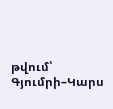թվում՝ Գյումրի–Կարս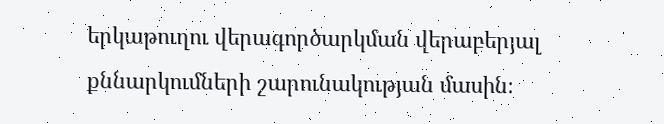երկաթուղու վերագործարկման վերաբերյալ քննարկումների շարունակության մասին։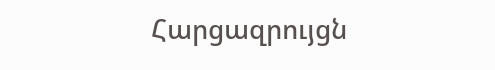Հարցազրույցն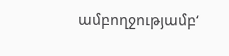ամբողջությամբ‘